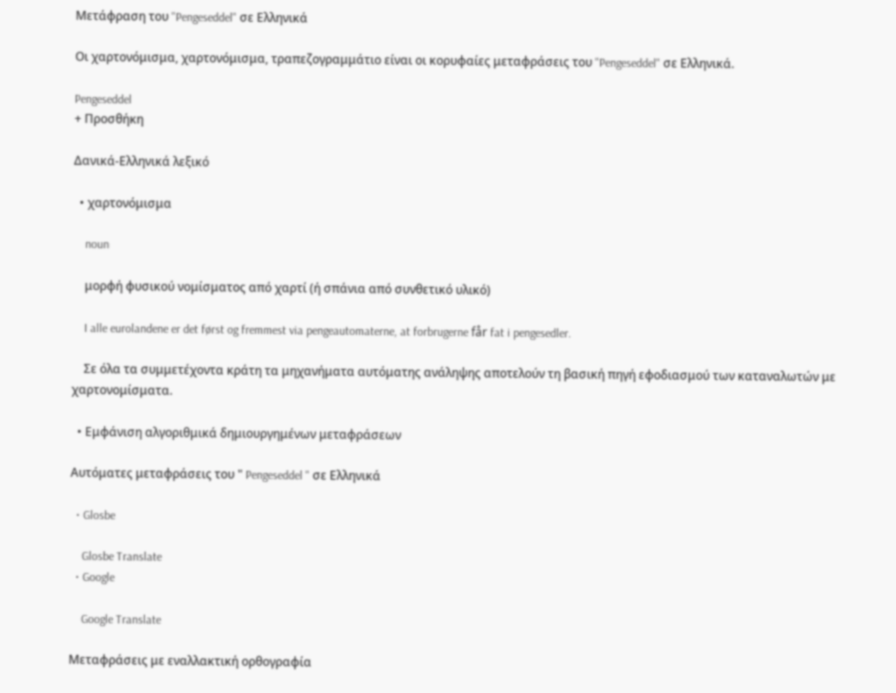Μετάφραση του "Pengeseddel" σε Ελληνικά

Οι χαρτονόμισμα, χαρτονόμισμα, τραπεζογραμμάτιο είναι οι κορυφαίες μεταφράσεις του "Pengeseddel" σε Ελληνικά.

Pengeseddel
+ Προσθήκη

Δανικά-Ελληνικά λεξικό

  • χαρτονόμισμα

    noun

    μορφή φυσικού νομίσματος από χαρτί (ή σπάνια από συνθετικό υλικό)

    I alle eurolandene er det først og fremmest via pengeautomaterne, at forbrugerne får fat i pengesedler.

    Σε όλα τα συμμετέχοντα κράτη τα μηχανήματα αυτόματης ανάληψης αποτελούν τη βασική πηγή εφοδιασμού των καταναλωτών με χαρτονομίσματα.

  • Εμφάνιση αλγοριθμικά δημιουργημένων μεταφράσεων

Αυτόματες μεταφράσεις του " Pengeseddel " σε Ελληνικά

  • Glosbe

    Glosbe Translate
  • Google

    Google Translate

Μεταφράσεις με εναλλακτική ορθογραφία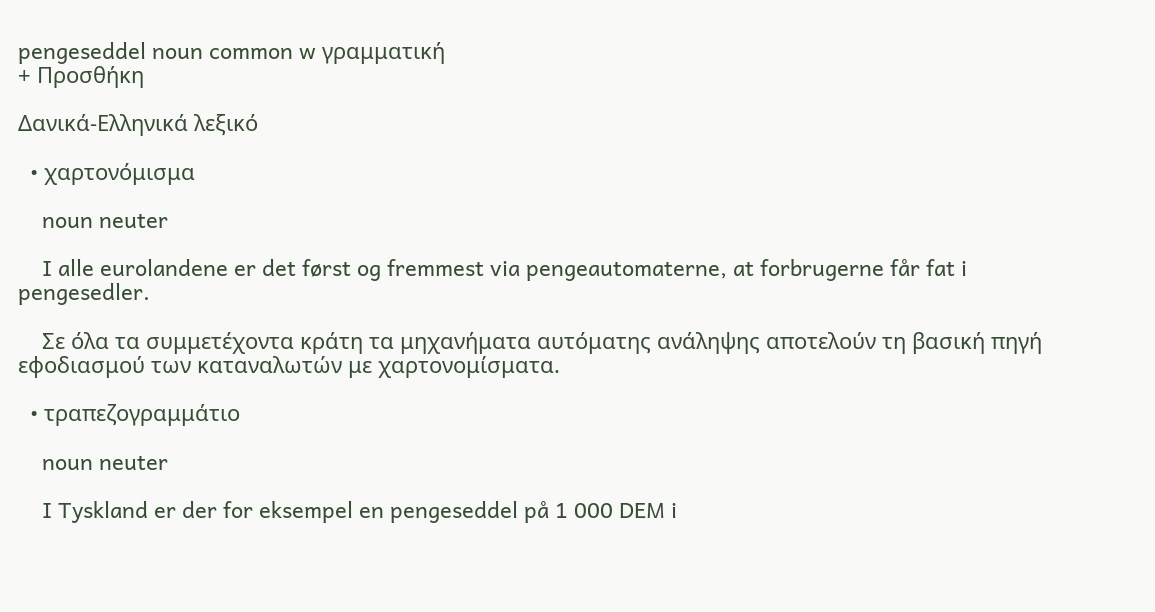pengeseddel noun common w γραμματική
+ Προσθήκη

Δανικά-Ελληνικά λεξικό

  • χαρτονόμισμα

    noun neuter

    I alle eurolandene er det først og fremmest via pengeautomaterne, at forbrugerne får fat i pengesedler.

    Σε όλα τα συμμετέχοντα κράτη τα μηχανήματα αυτόματης ανάληψης αποτελούν τη βασική πηγή εφοδιασμού των καταναλωτών με χαρτονομίσματα.

  • τραπεζογραμμάτιο

    noun neuter

    I Tyskland er der for eksempel en pengeseddel på 1 000 DEM i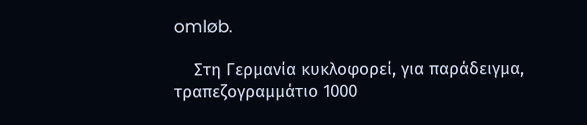omløb.

    Στη Γερμανία κυκλοφορεί, για παράδειγμα, τραπεζογραμμάτιο 1000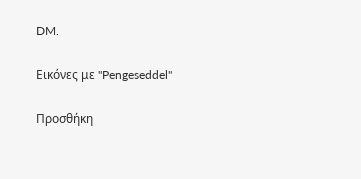DM.

Εικόνες με "Pengeseddel"

Προσθήκη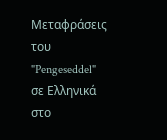Μεταφράσεις του "Pengeseddel" σε Ελληνικά στο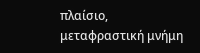πλαίσιο, μεταφραστική μνήμη